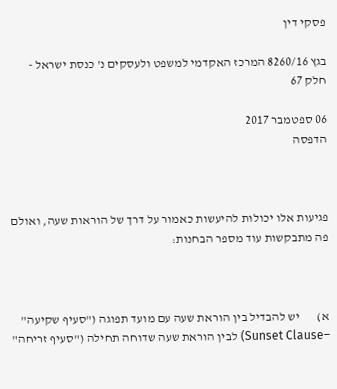פסקי דין

בגץ 8260/16 המרכז האקדמי למשפט ולעסקים נ' כנסת ישראל - חלק 67

06 ספטמבר 2017
הדפסה



פגיעות אלו יכולות להיעשות כאמור על דרך של הוראות שעה, ואולם פה מתבקשות עוד מספר הבחנות:



א)       יש להבדיל בין הוראת שעה עם מועד תפוגה ("סעיף שקיעה" –Sunset Clause) לבין הוראת שעה שדוחה תחילה ("סעיף זריחה"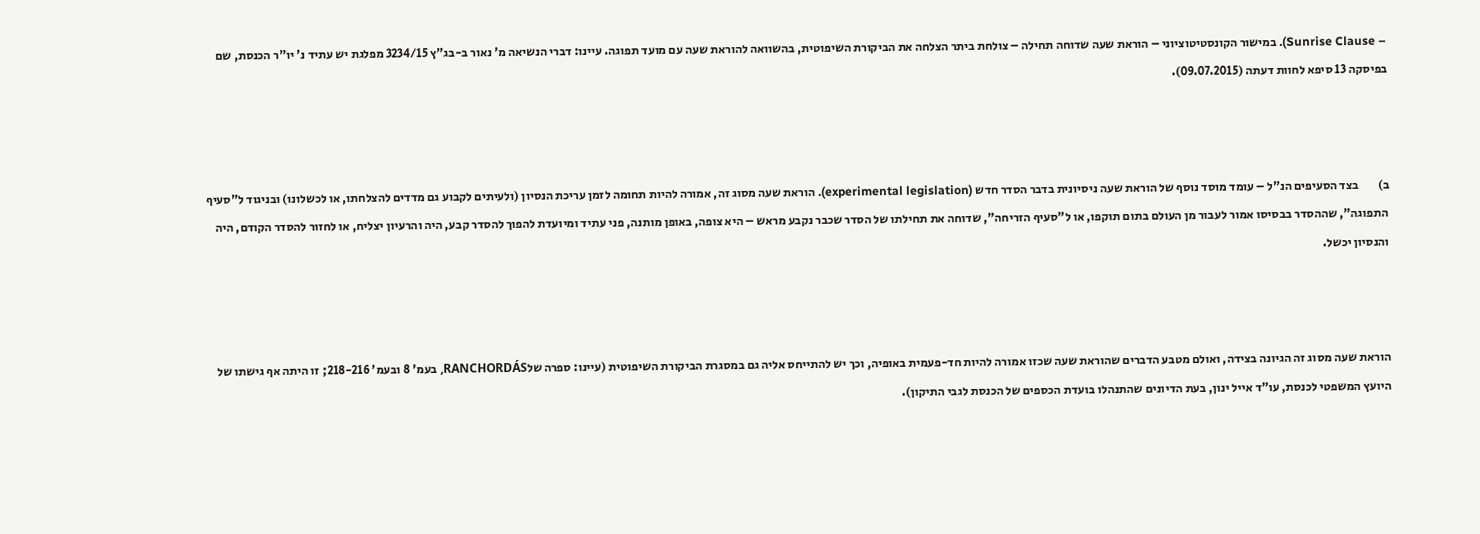– Sunrise Clause). במישור הקונסטיטוציוני – הוראת שעה שדוחה תחילה – צולחת ביתר הצלחה את הביקורת השיפוטית, בהשוואה להוראת שעה עם מועד תפוגה. עיינו: דברי הנשיאה מ' נאור ב-בג"ץ 3234/15 מפלגת יש עתיד נ' יו"ר הכנסת, שם בפיסקה 13 סיפא לחוות דעתה (09.07.2015).



ב)        בצד הסעיפים הנ"ל – עומד מוסד נוסף של הוראת שעה ניסיונית בדבר הסדר חדש (experimental legislation). הוראת שעה מסוג זה, אמורה להיות תחומה לזמן עריכת הנסיון (ולעיתים לקבוע גם מדדים להצלחתו, או לכשלונו) ובניגוד ל"סעיף התפוגה", שההסדר בבסיסו אמור לעבור מן העולם בתום תוקפו, או ל"סעיף הזריחה", שדוחה את תחילתו של הסדר שכבר נקבע מראש – היא צופה, באופן מותנה, פני עתיד ומיועדת להפוך להסדר קבע, היה והרעיון יצליח, או לחזור להסדר הקודם, היה והנסיון יכשל.



הוראת שעה מסוג זה הגיונה בצידה, ואולם מטבע הדברים שהוראת שעה שכזו אמורה להיות חד-פעמית באופיה, וכך יש להתייחס אליה גם במסגרת הביקורת השיפוטית (עיינו: ספרה שלRANCHORDÁS, בעמ' 8 ובעמ' 218-216; זו היתה אף גישתו של היועץ המשפטי לכנסת, עו"ד אייל ינון, בעת הדיונים שהתנהלו בועדת הכספים של הכנסת לגבי התיקון).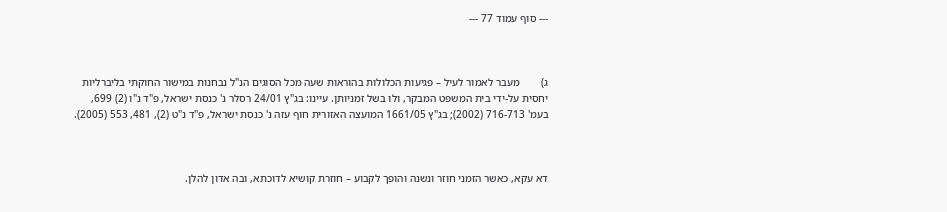--- סוף עמוד 77 ---



ג)        מעבר לאמור לעיל – פגיעות הכלולות בהוראות שעה מכל הסוגים הנ"ל נבחנות במישור החוקתי בליברליות יחסית על-ידי בית המשפט המבקר, ולוּ בשל זמניותן. עיינו: בג"ץ 24/01 רסלר נ' כנסת ישראל, פ"ד נ"ו (2) 699, בעמ' 716-713 (2002); בג"ץ 1661/05 המועצה האזורית חוף עזה נ' כנסת ישראל, פ"ד נ"ט (2), 481, 553 (2005).



דא עקא, כאשר הזמני חוזר ונשנה והופך לקבוע – חוזרת קושיא לדוכתא, ובה אדון להלן.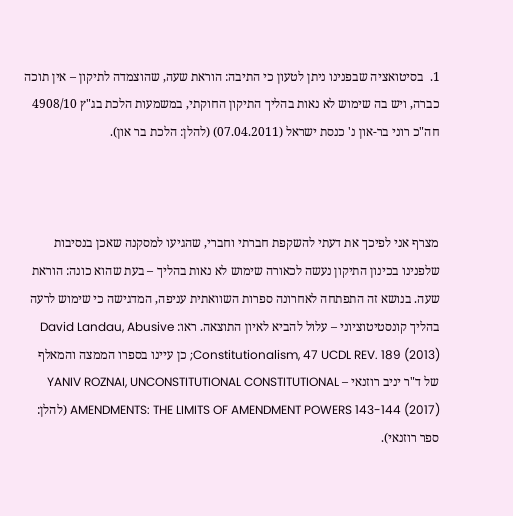1.  בסיטואציה שבפנינו ניתן לטעון כי התיבה: הוראת שעה, שהוצמדה לתיקון – אין תוכה כברה, ויש בה שימוש לא נאות בהליך התיקון החוקתי, במשמעות הלכת בג"ץ 4908/10 חה"כ רוני בר-און נ' כנסת ישראל (07.04.2011) (להלן: הלכת בר און).



מצרף אני לפיכך את דעתי להשקפת חברתי וחברי, שהגיעו למסקנה שאכן בנסיבות שלפנינו בכינון התיקון נעשה לכאורה שימוש לא נאות בהליך – בעת שהוא כונה: הוראת שעה. בנושא זה התפתחה לאחרונה ספרות השוואתית עניפה, המדגישה כי שימוש לרעה בהליך קונסטיטוציוני – עלול להביא לאיון התוצאה. ראו: David Landau, Abusive Constitutionalism, 47 UCDL REV. 189 (2013); כן עיינו בספרו הממצה והמאלף של ד"ר יניב רוזנאי – YANIV ROZNAI, UNCONSTITUTIONAL CONSTITUTIONAL AMENDMENTS: THE LIMITS OF AMENDMENT POWERS 143-144 (2017) (להלן: ספר רוזנאי).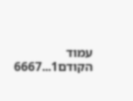עמוד הקודם1...6667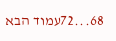68...72עמוד הבא